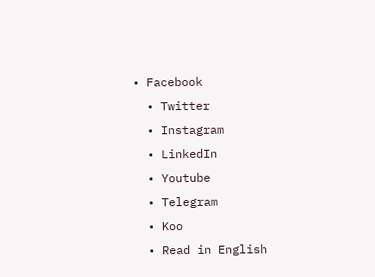• Facebook
  • Twitter
  • Instagram
  • LinkedIn
  • Youtube
  • Telegram
  • Koo
  • Read in English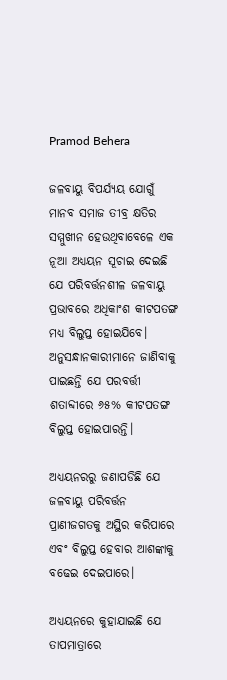Pramod Behera

ଜଳବାୟୁ ବିପର୍ଯ୍ୟୟ ଯୋଗୁଁ ମାନବ ସମାଜ ତୀବ୍ର କ୍ଷତିର ସମ୍ମୁଖୀନ ହେଉଥିବାବେଳେ ଏକ ନୂଆ ଅଧ୍ୟୟନ ସୂଚାଇ ଦେଇଛି ଯେ ପରିବର୍ତ୍ତନଶୀଳ ଜଳବାୟୁ ପ୍ରଭାବରେ ଅଧିକାଂଶ କୀଟପତଙ୍ଗ ମଧ୍ୟ ବିଲୁପ୍ତ ହୋଇଯିବେ। ଅନୁସନ୍ଧାନକାରୀମାନେ ଜାଣିବାକୁ ପାଇଛନ୍ତି ଯେ ପରବର୍ତ୍ତୀ ଶତାବ୍ଦୀରେ ୬୫% କୀଟପତଙ୍ଗ ବିଲୁପ୍ତ ହୋଇପାରନ୍ତି।

ଅଧ୍ୟୟନରରୁ ଜଣାପଡିଛି ଯେ ଜଳବାୟୁ ପରିବର୍ତ୍ତନ ପ୍ରାଣୀଜଗତକୁ ଅସ୍ଥିର କରିପାରେ ଏବଂ ବିଲୁପ୍ତ ହେବାର ଆଶଙ୍କାକୁ ବଢେଇ ଦେଇପାରେ।

ଅଧ୍ୟୟନରେ କୁହାଯାଇଛି ଯେ ତାପମାତ୍ରାରେ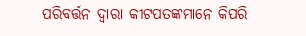ପରିବର୍ତ୍ତନ ଦ୍ୱାରା କୀଟପତଙ୍କମାନେ କିପରି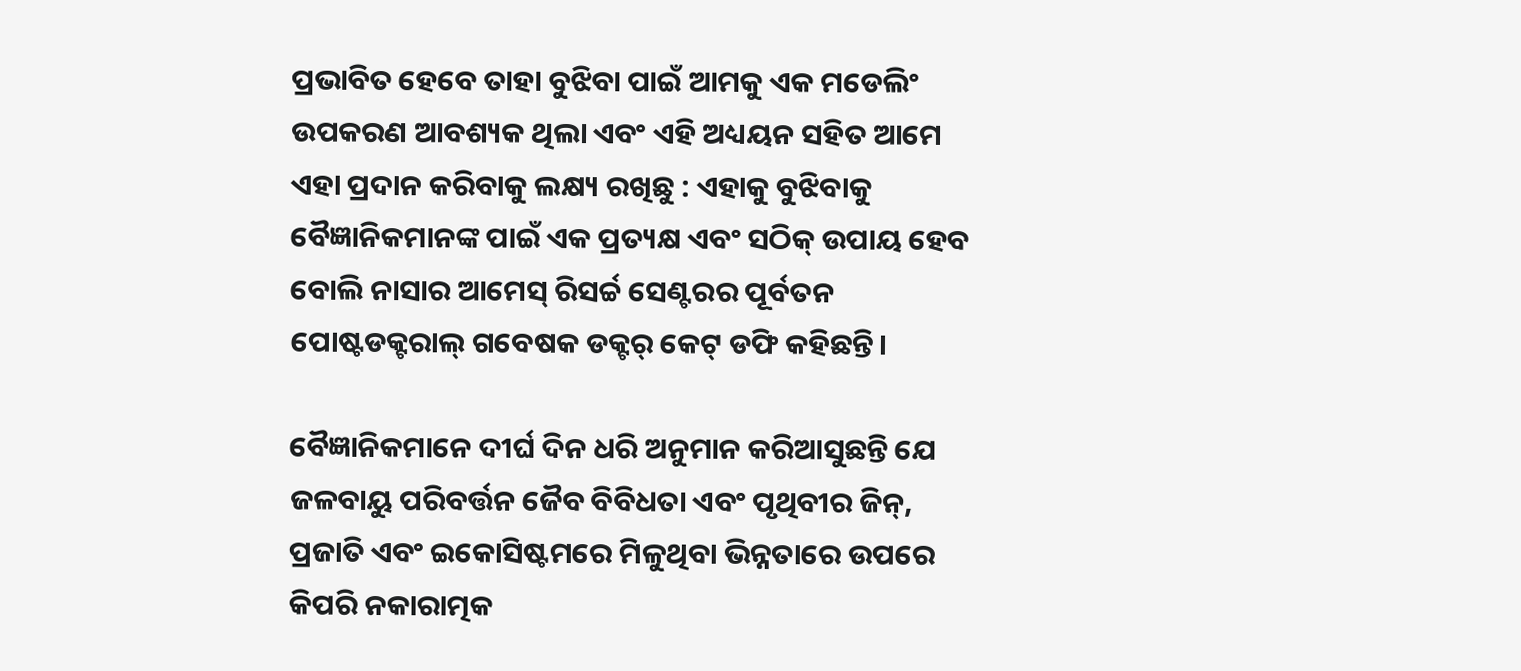ପ୍ରଭାବିତ ହେବେ ତାହା ବୁଝିବା ପାଇଁ ଆମକୁ ଏକ ମଡେଲିଂ ଉପକରଣ ଆବଶ୍ୟକ ଥିଲା ଏବଂ ଏହି ଅଧ୍ୟୟନ ସହିତ ଆମେ ଏହା ପ୍ରଦାନ କରିବାକୁ ଲକ୍ଷ୍ୟ ରଖିଛୁ : ଏହାକୁ ବୁଝିବାକୁ ବୈଜ୍ଞାନିକମାନଙ୍କ ପାଇଁ ଏକ ପ୍ରତ୍ୟକ୍ଷ ଏବଂ ସଠିକ୍ ଉପାୟ ହେବ ବୋଲି ନାସାର ଆମେସ୍ ରିସର୍ଚ୍ଚ ସେଣ୍ଟରର ପୂର୍ବତନ ପୋଷ୍ଟଡକ୍ଟରାଲ୍ ଗବେଷକ ଡକ୍ଟର୍ କେଟ୍ ଡଫି କହିଛନ୍ତି।

ବୈଜ୍ଞାନିକମାନେ ଦୀର୍ଘ ଦିନ ଧରି ଅନୁମାନ କରିଆସୁଛନ୍ତି ଯେ ଜଳବାୟୁ ପରିବର୍ତ୍ତନ ଜୈବ ବିବିଧତା ଏବଂ ପୃଥିବୀର ଜିନ୍, ପ୍ରଜାତି ଏବଂ ଇକୋସିଷ୍ଟମରେ ମିଳୁଥିବା ଭିନ୍ନତାରେ ଉପରେ କିପରି ନକାରାତ୍ମକ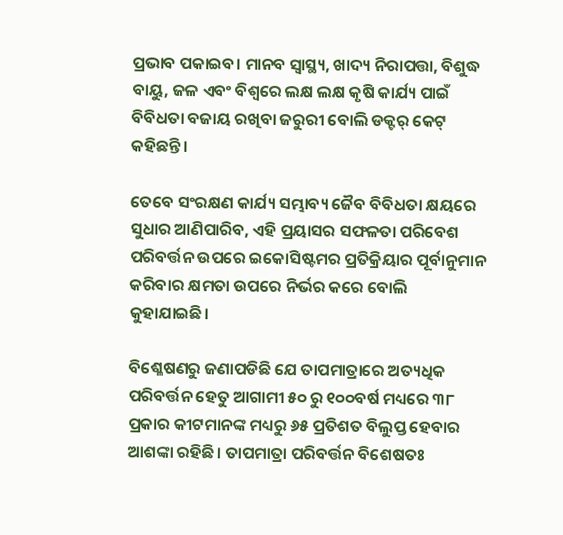ପ୍ରଭାବ ପକାଇବ। ମାନବ ସ୍ୱାସ୍ଥ୍ୟ, ଖାଦ୍ୟ ନିରାପତ୍ତା, ବିଶୁଦ୍ଧ ବାୟୁ, ଜଳ ଏବଂ ବିଶ୍ୱରେ ଲକ୍ଷ ଲକ୍ଷ କୃଷି କାର୍ଯ୍ୟ ପାଇଁ ବିବିଧତା ବଜାୟ ରଖିବା ଜରୁରୀ ବୋଲି ଡକ୍ଟର୍ କେଟ୍ କହିଛନ୍ତି।

ତେବେ ସଂରକ୍ଷଣ କାର୍ଯ୍ୟ ସମ୍ଭାବ୍ୟ ଜୈବ ବିବିଧତା କ୍ଷୟରେ ସୁଧାର ଆଣିପାରିବ, ଏହି ପ୍ରୟାସର ସଫଳତା ପରିବେଶ ପରିବର୍ତ୍ତନ ଉପରେ ଇକୋସିଷ୍ଟମର ପ୍ରତିକ୍ରିୟାର ପୂର୍ବାନୁମାନ କରିବାର କ୍ଷମତା ଉପରେ ନିର୍ଭର କରେ ବୋଲି କୁହାଯାଇଛି।

ବିଶ୍ଳେଷଣରୁ ଜଣାପଡିଛି ଯେ ତାପମାତ୍ରାରେ ଅତ୍ୟଧିକ ପରିବର୍ତ୍ତନ ହେତୁ ଆଗାମୀ ୫୦ ରୁ ୧୦୦ବର୍ଷ ମଧ୍ୟରେ ୩୮ ପ୍ରକାର କୀଟମାନଙ୍କ ମଧ୍ୟରୁ ୬୫ ପ୍ରତିଶତ ବିଲୁପ୍ତ ହେବାର ଆଶଙ୍କା ରହିଛି। ତାପମାତ୍ରା ପରିବର୍ତ୍ତନ ବିଶେଷତଃ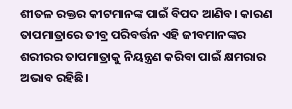ଶୀତଳ ରକ୍ତର କୀଟମାନଙ୍କ ପାଇଁ ବିପଦ ଆଣିବ। କାରଣ ତାପମାତ୍ରାରେ ତୀବ୍ର ପରିବର୍ତ୍ତନ ଏହି ଜୀବମାନଙ୍କର ଶରୀରର ତାପମାତ୍ରାକୁ ନିୟନ୍ତ୍ରଣ କରିବା ପାଇଁ କ୍ଷମରାର ଅଭାବ ରହିଛି।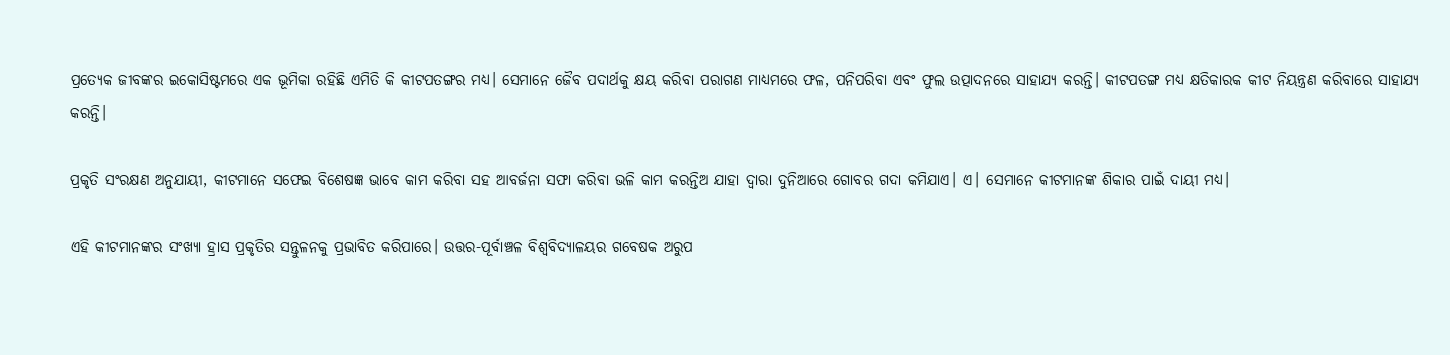ପ୍ରତ୍ୟେକ ଜୀବଙ୍କର ଇକୋସିଷ୍ଟମରେ ଏକ ଭୂମିକା ରହିଛି ଏମିତି କି କୀଟପତଙ୍ଗର ମଧ୍ୟ। ସେମାନେ ଜୈବ ପଦାର୍ଥକୁ କ୍ଷୟ କରିବା ପରାଗଣ ମାଧ୍ୟମରେ ଫଳ, ପନିପରିବା ଏବଂ ଫୁଲ ଉତ୍ପାଦନରେ ସାହାଯ୍ୟ କରନ୍ତି। କୀଟପତଙ୍ଗ ମଧ୍ୟ କ୍ଷତିକାରକ କୀଟ ନିୟନ୍ତ୍ରଣ କରିବାରେ ସାହାଯ୍ୟ କରନ୍ତି।

ପ୍ରକୃତି ସଂରକ୍ଷଣ ଅନୁଯାୟୀ, କୀଟମାନେ ସଫେଇ ବିଶେଷଜ୍ଞ ଭାବେ କାମ କରିବା ସହ ଆବର୍ଜନା ସଫା କରିବା ଭଳି କାମ କରନ୍ତିଅ ଯାହା ଦ୍ୱାରା ଦୁନିଆରେ ଗୋବର ଗଦା କମିଯାଏ। ଏ। ସେମାନେ କୀଟମାନଙ୍କ ଶିକାର ପାଇଁ ଦାୟୀ ମଧ୍ୟ।

ଏହି କୀଟମାନଙ୍କର ସଂଖ୍ୟା ହ୍ରାସ ପ୍ରକୃତିର ସନ୍ତୁଳନକୁ ପ୍ରଭାବିତ କରିପାରେ। ଉତ୍ତର-ପୂର୍ବାଞ୍ଚଳ ବିଶ୍ୱବିଦ୍ୟାଳୟର ଗବେଷକ ଅରୁପ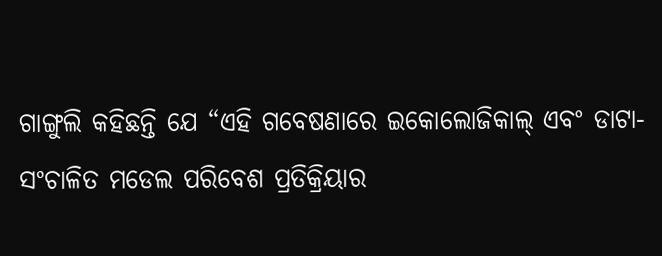ଗାଙ୍ଗୁଲି କହିଛନ୍ତି ଯେ “ଏହି ଗବେଷଣାରେ ଇକୋଲୋଜିକାଲ୍ ଏବଂ ଡାଟା-ସଂଚାଳିତ ମଡେଲ ପରିବେଶ ପ୍ରତିକ୍ରିୟାର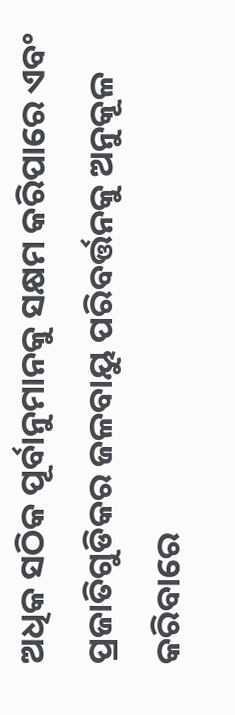ଅଧିକ ସଠିକ ପୂର୍ବାନୁମାନକୁ ସକ୍ଷମ କରିପାରେ ଏବଂ ପ୍ରଜାତିଗୁଡିକର ଜଳବାୟୁ ପରିବର୍ତ୍ତନକୁ ଅନୁକୂଳ କରିବାରେ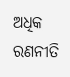ଅଧିକ ରଣନୀତି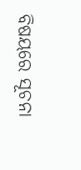ବିଷୟରେ ସୂଚନା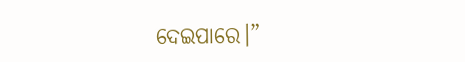ଦେଇପାରେ।”